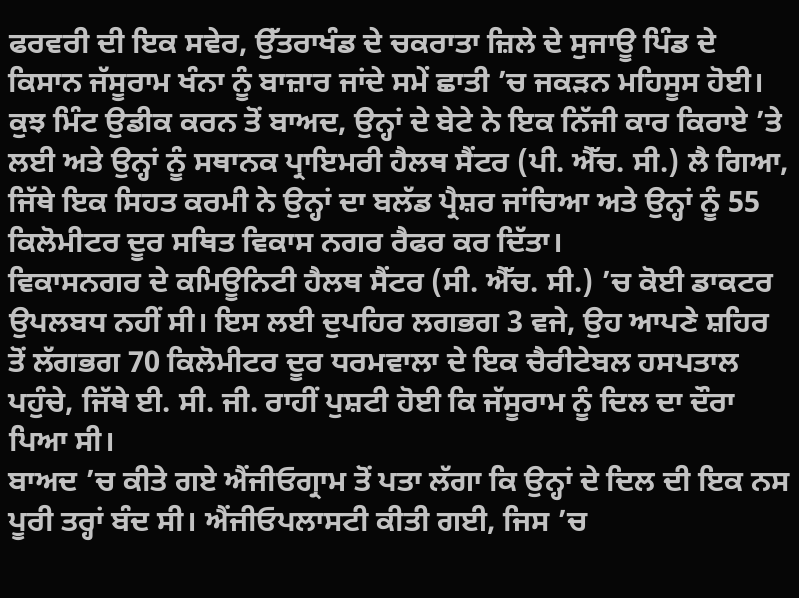ਫਰਵਰੀ ਦੀ ਇਕ ਸਵੇਰ, ਉੱਤਰਾਖੰਡ ਦੇ ਚਕਰਾਤਾ ਜ਼ਿਲੇ ਦੇ ਸੁਜਾਊ ਪਿੰਡ ਦੇ ਕਿਸਾਨ ਜੱਸੂਰਾਮ ਖੰਨਾ ਨੂੰ ਬਾਜ਼ਾਰ ਜਾਂਦੇ ਸਮੇਂ ਛਾਤੀ ’ਚ ਜਕੜਨ ਮਹਿਸੂਸ ਹੋਈ। ਕੁਝ ਮਿੰਟ ਉਡੀਕ ਕਰਨ ਤੋਂ ਬਾਅਦ, ਉਨ੍ਹਾਂ ਦੇ ਬੇਟੇ ਨੇ ਇਕ ਨਿੱਜੀ ਕਾਰ ਕਿਰਾਏ ’ਤੇ ਲਈ ਅਤੇ ਉਨ੍ਹਾਂ ਨੂੰ ਸਥਾਨਕ ਪ੍ਰਾਇਮਰੀ ਹੈਲਥ ਸੈਂਟਰ (ਪੀ. ਐੱਚ. ਸੀ.) ਲੈ ਗਿਆ, ਜਿੱਥੇ ਇਕ ਸਿਹਤ ਕਰਮੀ ਨੇ ਉਨ੍ਹਾਂ ਦਾ ਬਲੱਡ ਪ੍ਰੈਸ਼ਰ ਜਾਂਚਿਆ ਅਤੇ ਉਨ੍ਹਾਂ ਨੂੰ 55 ਕਿਲੋਮੀਟਰ ਦੂਰ ਸਥਿਤ ਵਿਕਾਸ ਨਗਰ ਰੈਫਰ ਕਰ ਦਿੱਤਾ।
ਵਿਕਾਸਨਗਰ ਦੇ ਕਮਿਊਨਿਟੀ ਹੈਲਥ ਸੈਂਟਰ (ਸੀ. ਐੱਚ. ਸੀ.) ’ਚ ਕੋਈ ਡਾਕਟਰ ਉਪਲਬਧ ਨਹੀਂ ਸੀ। ਇਸ ਲਈ ਦੁਪਹਿਰ ਲਗਭਗ 3 ਵਜੇ, ਉਹ ਆਪਣੇ ਸ਼ਹਿਰ ਤੋਂ ਲੱਗਭਗ 70 ਕਿਲੋਮੀਟਰ ਦੂਰ ਧਰਮਵਾਲਾ ਦੇ ਇਕ ਚੈਰੀਟੇਬਲ ਹਸਪਤਾਲ ਪਹੁੰਚੇ, ਜਿੱਥੇ ਈ. ਸੀ. ਜੀ. ਰਾਹੀਂ ਪੁਸ਼ਟੀ ਹੋਈ ਕਿ ਜੱਸੂਰਾਮ ਨੂੰ ਦਿਲ ਦਾ ਦੌਰਾ ਪਿਆ ਸੀ।
ਬਾਅਦ ’ਚ ਕੀਤੇ ਗਏ ਐਂਜੀਓਗ੍ਰਾਮ ਤੋਂ ਪਤਾ ਲੱਗਾ ਕਿ ਉਨ੍ਹਾਂ ਦੇ ਦਿਲ ਦੀ ਇਕ ਨਸ ਪੂਰੀ ਤਰ੍ਹਾਂ ਬੰਦ ਸੀ। ਐਂਜੀਓਪਲਾਸਟੀ ਕੀਤੀ ਗਈ, ਜਿਸ ’ਚ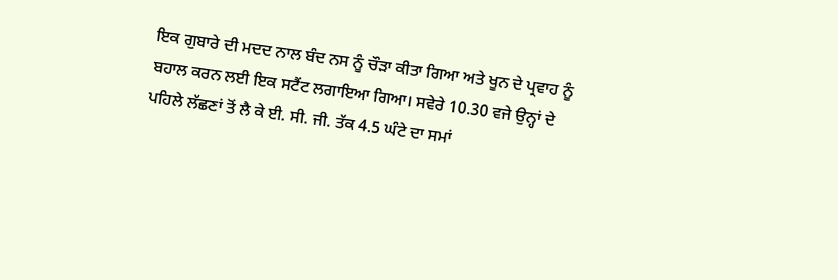ਇਕ ਗੁਬਾਰੇ ਦੀ ਮਦਦ ਨਾਲ ਬੰਦ ਨਸ ਨੂੰ ਚੌੜਾ ਕੀਤਾ ਗਿਆ ਅਤੇ ਖੂਨ ਦੇ ਪ੍ਰਵਾਹ ਨੂੰ ਬਹਾਲ ਕਰਨ ਲਈ ਇਕ ਸਟੈਂਟ ਲਗਾਇਆ ਗਿਆ। ਸਵੇਰੇ 10.30 ਵਜੇ ਉਨ੍ਹਾਂ ਦੇ ਪਹਿਲੇ ਲੱਛਣਾਂ ਤੋਂ ਲੈ ਕੇ ਈ. ਸੀ. ਜੀ. ਤੱਕ 4.5 ਘੰਟੇ ਦਾ ਸਮਾਂ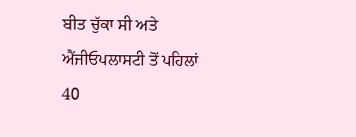ਬੀਤ ਚੁੱਕਾ ਸੀ ਅਤੇ ਐਂਜੀਓਪਲਾਸਟੀ ਤੋਂ ਪਹਿਲਾਂ 40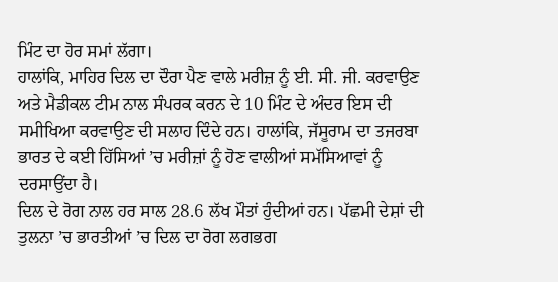ਮਿੰਟ ਦਾ ਹੋਰ ਸਮਾਂ ਲੱਗਾ।
ਹਾਲਾਂਕਿ, ਮਾਹਿਰ ਦਿਲ ਦਾ ਦੌਰਾ ਪੈਣ ਵਾਲੇ ਮਰੀਜ਼ ਨੂੰ ਈ. ਸੀ. ਜੀ. ਕਰਵਾਉਣ ਅਤੇ ਮੈਡੀਕਲ ਟੀਮ ਨਾਲ ਸੰਪਰਕ ਕਰਨ ਦੇ 10 ਮਿੰਟ ਦੇ ਅੰਦਰ ਇਸ ਦੀ ਸਮੀਖਿਆ ਕਰਵਾਉਣ ਦੀ ਸਲਾਹ ਦਿੰਦੇ ਹਨ। ਹਾਲਾਂਕਿ, ਜੱਸੂਰਾਮ ਦਾ ਤਜਰਬਾ ਭਾਰਤ ਦੇ ਕਈ ਹਿੱਸਿਆਂ ’ਚ ਮਰੀਜ਼ਾਂ ਨੂੰ ਹੋਣ ਵਾਲੀਆਂ ਸਮੱਸਿਆਵਾਂ ਨੂੰ ਦਰਸਾਉਂਦਾ ਹੈ।
ਦਿਲ ਦੇ ਰੋਗ ਨਾਲ ਹਰ ਸਾਲ 28.6 ਲੱਖ ਮੌਤਾਂ ਹੁੰਦੀਆਂ ਹਨ। ਪੱਛਮੀ ਦੇਸ਼ਾਂ ਦੀ ਤੁਲਨਾ ’ਚ ਭਾਰਤੀਆਂ ’ਚ ਦਿਲ ਦਾ ਰੋਗ ਲਗਭਗ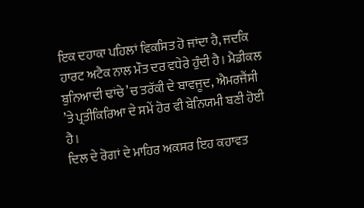ਇਕ ਦਹਾਕਾ ਪਹਿਲਾਂ ਵਿਕਸਿਤ ਹੋ ਜਾਂਦਾ ਹੈ, ਜਦਕਿ ਹਾਰਟ ਅਟੈਕ ਨਾਲ ਮੌਤ ਦਰ ਵਧੇਰੇ ਹੁੰਦੀ ਹੈ। ਮੈਡੀਕਲ ਬੁਨਿਆਦੀ ਢਾਂਚੇ ’ਚ ਤਰੱਕੀ ਦੇ ਬਾਵਜੂਦ, ਐਮਰਜੈਂਸੀ ’ਤੇ ਪ੍ਰਤੀਕਿਰਿਆ ਦੇ ਸਮੇਂ ਹੋਰ ਵੀ ਬੇਨਿਯਮੀ ਬਣੀ ਹੋਈ ਹੈ।
ਦਿਲ ਦੇ ਰੋਗਾਂ ਦੇ ਮਾਹਿਰ ਅਕਸਰ ਇਹ ਕਹਾਵਤ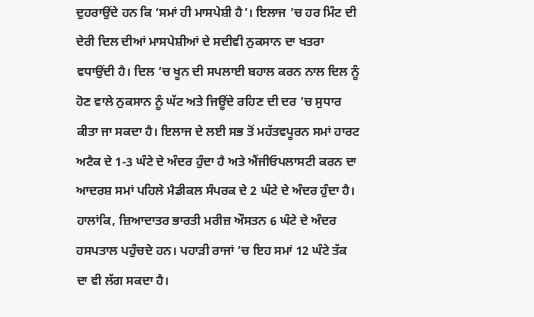ਦੁਹਰਾਉਂਦੇ ਹਨ ਕਿ ‘ਸਮਾਂ ਹੀ ਮਾਸਪੇਸ਼ੀ ਹੈ’। ਇਲਾਜ ’ਚ ਹਰ ਮਿੰਟ ਦੀ ਦੇਰੀ ਦਿਲ ਦੀਆਂ ਮਾਸਪੇਸ਼ੀਆਂ ਦੇ ਸਦੀਵੀ ਨੁਕਸਾਨ ਦਾ ਖਤਰਾ ਵਧਾਉਂਦੀ ਹੈ। ਦਿਲ ’ਚ ਖੂਨ ਦੀ ਸਪਲਾਈ ਬਹਾਲ ਕਰਨ ਨਾਲ ਦਿਲ ਨੂੰ ਹੋਣ ਵਾਲੇ ਨੁਕਸਾਨ ਨੂੰ ਘੱਟ ਅਤੇ ਜਿਊਂਦੇ ਰਹਿਣ ਦੀ ਦਰ ’ਚ ਸੁਧਾਰ ਕੀਤਾ ਜਾ ਸਕਦਾ ਹੈ। ਇਲਾਜ ਦੇ ਲਈ ਸਭ ਤੋਂ ਮਹੱਤਵਪੂਰਨ ਸਮਾਂ ਹਾਰਟ ਅਟੈਕ ਦੇ 1-3 ਘੰਟੇ ਦੇ ਅੰਦਰ ਹੁੰਦਾ ਹੈ ਅਤੇ ਐਂਜੀਓਪਲਾਸਟੀ ਕਰਨ ਦਾ ਆਦਰਸ਼ ਸਮਾਂ ਪਹਿਲੇ ਮੈਡੀਕਲ ਸੰਪਰਕ ਦੇ 2 ਘੰਟੇ ਦੇ ਅੰਦਰ ਹੁੰਦਾ ਹੈ। ਹਾਲਾਂਕਿ, ਜ਼ਿਆਦਾਤਰ ਭਾਰਤੀ ਮਰੀਜ਼ ਔਸਤਨ 6 ਘੰਟੇ ਦੇ ਅੰਦਰ ਹਸਪਤਾਲ ਪਹੁੰਚਦੇ ਹਨ। ਪਹਾੜੀ ਰਾਜਾਂ ’ਚ ਇਹ ਸਮਾਂ 12 ਘੰਟੇ ਤੱਕ ਦਾ ਵੀ ਲੱਗ ਸਕਦਾ ਹੈ।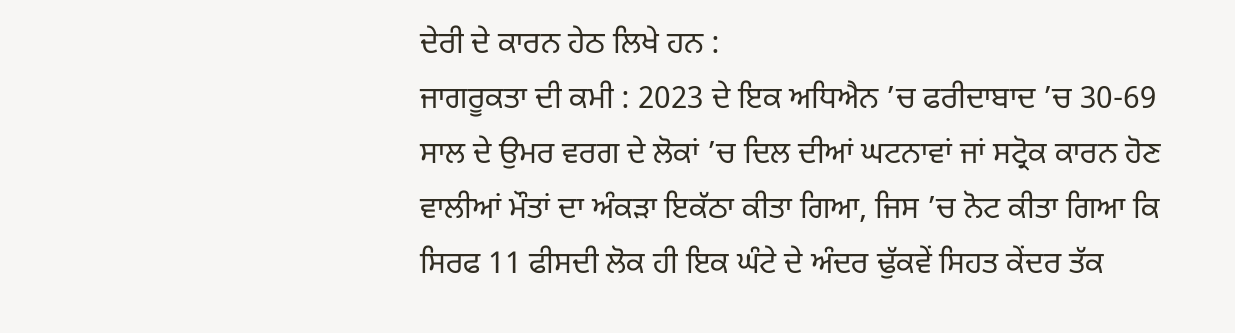ਦੇਰੀ ਦੇ ਕਾਰਨ ਹੇਠ ਲਿਖੇ ਹਨ :
ਜਾਗਰੂਕਤਾ ਦੀ ਕਮੀ : 2023 ਦੇ ਇਕ ਅਧਿਐਨ ’ਚ ਫਰੀਦਾਬਾਦ ’ਚ 30-69 ਸਾਲ ਦੇ ਉਮਰ ਵਰਗ ਦੇ ਲੋਕਾਂ ’ਚ ਦਿਲ ਦੀਆਂ ਘਟਨਾਵਾਂ ਜਾਂ ਸਟ੍ਰੋਕ ਕਾਰਨ ਹੋਣ ਵਾਲੀਆਂ ਮੌਤਾਂ ਦਾ ਅੰਕੜਾ ਇਕੱਠਾ ਕੀਤਾ ਗਿਆ, ਜਿਸ ’ਚ ਨੋਟ ਕੀਤਾ ਗਿਆ ਕਿ ਸਿਰਫ 11 ਫੀਸਦੀ ਲੋਕ ਹੀ ਇਕ ਘੰਟੇ ਦੇ ਅੰਦਰ ਢੁੱਕਵੇਂ ਸਿਹਤ ਕੇਂਦਰ ਤੱਕ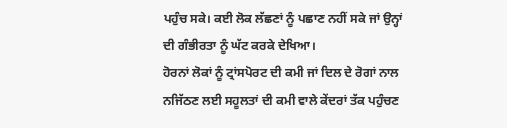ਪਹੁੰਚ ਸਕੇ। ਕਈ ਲੋਕ ਲੱਛਣਾਂ ਨੂੰ ਪਛਾਣ ਨਹੀਂ ਸਕੇ ਜਾਂ ਉਨ੍ਹਾਂ ਦੀ ਗੰਭੀਰਤਾ ਨੂੰ ਘੱਟ ਕਰਕੇ ਦੇਖਿਆ।
ਹੋਰਨਾਂ ਲੋਕਾਂ ਨੂੰ ਟ੍ਰਾਂਸਪੋਰਟ ਦੀ ਕਮੀ ਜਾਂ ਦਿਲ ਦੇ ਰੋਗਾਂ ਨਾਲ ਨਜਿੱਠਣ ਲਈ ਸਹੂਲਤਾਂ ਦੀ ਕਮੀ ਵਾਲੇ ਕੇਂਦਰਾਂ ਤੱਕ ਪਹੁੰਚਣ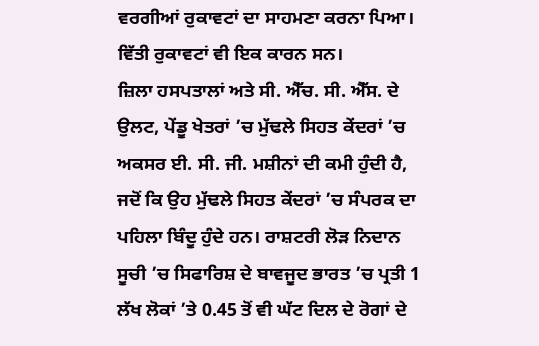ਵਰਗੀਆਂ ਰੁਕਾਵਟਾਂ ਦਾ ਸਾਹਮਣਾ ਕਰਨਾ ਪਿਆ। ਵਿੱਤੀ ਰੁਕਾਵਟਾਂ ਵੀ ਇਕ ਕਾਰਨ ਸਨ।
ਜ਼ਿਲਾ ਹਸਪਤਾਲਾਂ ਅਤੇ ਸੀ. ਐੱਚ. ਸੀ. ਐੱਸ. ਦੇ ਉਲਟ, ਪੇਂਡੂ ਖੇਤਰਾਂ ’ਚ ਮੁੱਢਲੇ ਸਿਹਤ ਕੇਂਦਰਾਂ ’ਚ ਅਕਸਰ ਈ. ਸੀ. ਜੀ. ਮਸ਼ੀਨਾਂ ਦੀ ਕਮੀ ਹੁੰਦੀ ਹੈ, ਜਦੋਂ ਕਿ ਉਹ ਮੁੱਢਲੇ ਸਿਹਤ ਕੇਂਦਰਾਂ ’ਚ ਸੰਪਰਕ ਦਾ ਪਹਿਲਾ ਬਿੰਦੂ ਹੁੰਦੇ ਹਨ। ਰਾਸ਼ਟਰੀ ਲੋੜ ਨਿਦਾਨ ਸੂਚੀ ’ਚ ਸਿਫਾਰਿਸ਼ ਦੇ ਬਾਵਜੂਦ ਭਾਰਤ ’ਚ ਪ੍ਰਤੀ 1 ਲੱਖ ਲੋਕਾਂ ’ਤੇ 0.45 ਤੋਂ ਵੀ ਘੱਟ ਦਿਲ ਦੇ ਰੋਗਾਂ ਦੇ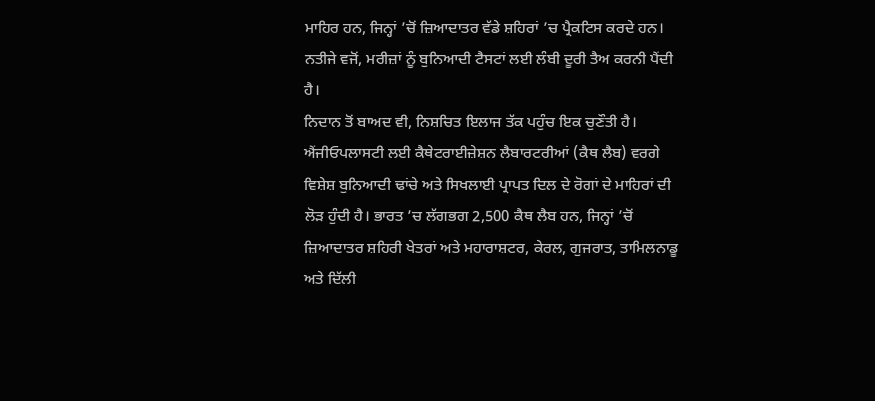ਮਾਹਿਰ ਹਨ, ਜਿਨ੍ਹਾਂ ’ਚੋਂ ਜ਼ਿਆਦਾਤਰ ਵੱਡੇ ਸ਼ਹਿਰਾਂ ’ਚ ਪ੍ਰੈਕਟਿਸ ਕਰਦੇ ਹਨ। ਨਤੀਜੇ ਵਜੋਂ, ਮਰੀਜ਼ਾਂ ਨੂੰ ਬੁਨਿਆਦੀ ਟੈਸਟਾਂ ਲਈ ਲੰਬੀ ਦੂਰੀ ਤੈਅ ਕਰਨੀ ਪੈਂਦੀ ਹੈ।
ਨਿਦਾਨ ਤੋਂ ਬਾਅਦ ਵੀ, ਨਿਸ਼ਚਿਤ ਇਲਾਜ ਤੱਕ ਪਹੁੰਚ ਇਕ ਚੁਣੌਤੀ ਹੈ। ਐਂਜੀਓਪਲਾਸਟੀ ਲਈ ਕੈਥੇਟਰਾਈਜ਼ੇਸ਼ਨ ਲੈਬਾਰਟਰੀਆਂ (ਕੈਥ ਲੈਬ) ਵਰਗੇ ਵਿਸ਼ੇਸ਼ ਬੁਨਿਆਦੀ ਢਾਂਚੇ ਅਤੇ ਸਿਖਲਾਈ ਪ੍ਰਾਪਤ ਦਿਲ ਦੇ ਰੋਗਾਂ ਦੇ ਮਾਹਿਰਾਂ ਦੀ ਲੋੜ ਹੁੰਦੀ ਹੈ। ਭਾਰਤ ’ਚ ਲੱਗਭਗ 2,500 ਕੈਥ ਲੈਬ ਹਨ, ਜਿਨ੍ਹਾਂ ’ਚੋਂ ਜ਼ਿਆਦਾਤਰ ਸ਼ਹਿਰੀ ਖੇਤਰਾਂ ਅਤੇ ਮਹਾਰਾਸ਼ਟਰ, ਕੇਰਲ, ਗੁਜਰਾਤ, ਤਾਮਿਲਨਾਡੂ ਅਤੇ ਦਿੱਲੀ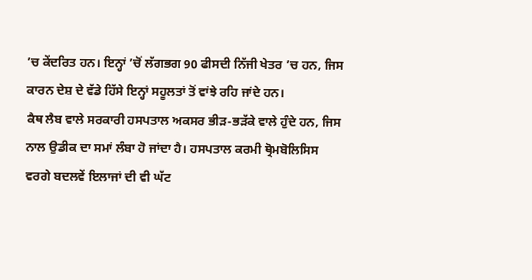’ਚ ਕੇਂਦਰਿਤ ਹਨ। ਇਨ੍ਹਾਂ ’ਚੋਂ ਲੱਗਭਗ 90 ਫੀਸਦੀ ਨਿੱਜੀ ਖੇਤਰ ’ਚ ਹਨ, ਜਿਸ ਕਾਰਨ ਦੇਸ਼ ਦੇ ਵੱਡੇ ਹਿੱਸੇ ਇਨ੍ਹਾਂ ਸਹੂਲਤਾਂ ਤੋਂ ਵਾਂਝੇ ਰਹਿ ਜਾਂਦੇ ਹਨ।
ਕੈਥ ਲੈਬ ਵਾਲੇ ਸਰਕਾਰੀ ਹਸਪਤਾਲ ਅਕਸਰ ਭੀੜ-ਭੜੱਕੇ ਵਾਲੇ ਹੁੰਦੇ ਹਨ, ਜਿਸ ਨਾਲ ਉਡੀਕ ਦਾ ਸਮਾਂ ਲੰਬਾ ਹੋ ਜਾਂਦਾ ਹੈ। ਹਸਪਤਾਲ ਕਰਮੀ ਥ੍ਰੋਮਬੋਲਿਸਿਸ ਵਰਗੇ ਬਦਲਵੇਂ ਇਲਾਜਾਂ ਦੀ ਵੀ ਘੱਟ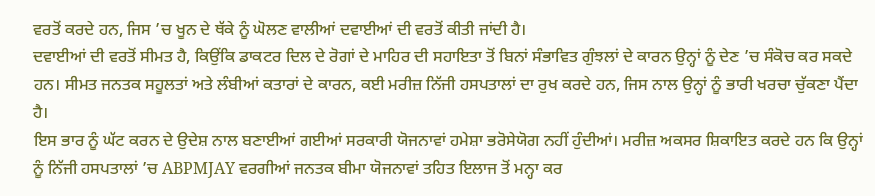ਵਰਤੋਂ ਕਰਦੇ ਹਨ, ਜਿਸ ’ਚ ਖੂਨ ਦੇ ਥੱਕੇ ਨੂੰ ਘੋਲਣ ਵਾਲੀਆਂ ਦਵਾਈਆਂ ਦੀ ਵਰਤੋਂ ਕੀਤੀ ਜਾਂਦੀ ਹੈ।
ਦਵਾਈਆਂ ਦੀ ਵਰਤੋਂ ਸੀਮਤ ਹੈ, ਕਿਉਂਕਿ ਡਾਕਟਰ ਦਿਲ ਦੇ ਰੋਗਾਂ ਦੇ ਮਾਹਿਰ ਦੀ ਸਹਾਇਤਾ ਤੋਂ ਬਿਨਾਂ ਸੰਭਾਵਿਤ ਗੁੰਝਲਾਂ ਦੇ ਕਾਰਨ ਉਨ੍ਹਾਂ ਨੂੰ ਦੇਣ ’ਚ ਸੰਕੋਚ ਕਰ ਸਕਦੇ ਹਨ। ਸੀਮਤ ਜਨਤਕ ਸਹੂਲਤਾਂ ਅਤੇ ਲੰਬੀਆਂ ਕਤਾਰਾਂ ਦੇ ਕਾਰਨ, ਕਈ ਮਰੀਜ਼ ਨਿੱਜੀ ਹਸਪਤਾਲਾਂ ਦਾ ਰੁਖ ਕਰਦੇ ਹਨ, ਜਿਸ ਨਾਲ ਉਨ੍ਹਾਂ ਨੂੰ ਭਾਰੀ ਖਰਚਾ ਚੁੱਕਣਾ ਪੈਂਦਾ ਹੈ।
ਇਸ ਭਾਰ ਨੂੰ ਘੱਟ ਕਰਨ ਦੇ ਉਦੇਸ਼ ਨਾਲ ਬਣਾਈਆਂ ਗਈਆਂ ਸਰਕਾਰੀ ਯੋਜਨਾਵਾਂ ਹਮੇਸ਼ਾ ਭਰੋਸੇਯੋਗ ਨਹੀਂ ਹੁੰਦੀਆਂ। ਮਰੀਜ਼ ਅਕਸਰ ਸ਼ਿਕਾਇਤ ਕਰਦੇ ਹਨ ਕਿ ਉਨ੍ਹਾਂ ਨੂੰ ਨਿੱਜੀ ਹਸਪਤਾਲਾਂ ’ਚ ABPMJAY ਵਰਗੀਆਂ ਜਨਤਕ ਬੀਮਾ ਯੋਜਨਾਵਾਂ ਤਹਿਤ ਇਲਾਜ ਤੋਂ ਮਨ੍ਹਾ ਕਰ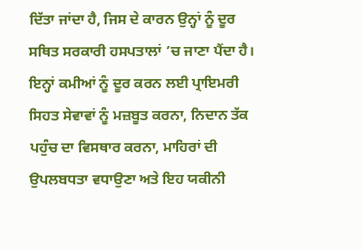ਦਿੱਤਾ ਜਾਂਦਾ ਹੈ, ਜਿਸ ਦੇ ਕਾਰਨ ਉਨ੍ਹਾਂ ਨੂੰ ਦੂਰ ਸਥਿਤ ਸਰਕਾਰੀ ਹਸਪਤਾਲਾਂ ’ਚ ਜਾਣਾ ਪੈਂਦਾ ਹੈ।
ਇਨ੍ਹਾਂ ਕਮੀਆਂ ਨੂੰ ਦੂਰ ਕਰਨ ਲਈ ਪ੍ਰਾਇਮਰੀ ਸਿਹਤ ਸੇਵਾਵਾਂ ਨੂੰ ਮਜ਼ਬੂਤ ਕਰਨਾ, ਨਿਦਾਨ ਤੱਕ ਪਹੁੰਚ ਦਾ ਵਿਸਥਾਰ ਕਰਨਾ, ਮਾਹਿਰਾਂ ਦੀ ਉਪਲਬਧਤਾ ਵਧਾਉਣਾ ਅਤੇ ਇਹ ਯਕੀਨੀ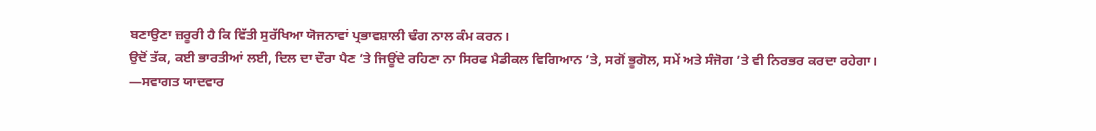ਬਣਾਉਣਾ ਜ਼ਰੂਰੀ ਹੈ ਕਿ ਵਿੱਤੀ ਸੁਰੱਖਿਆ ਯੋਜਨਾਵਾਂ ਪ੍ਰਭਾਵਸ਼ਾਲੀ ਢੰਗ ਨਾਲ ਕੰਮ ਕਰਨ।
ਉਦੋਂ ਤੱਕ, ਕਈ ਭਾਰਤੀਆਂ ਲਈ, ਦਿਲ ਦਾ ਦੌਰਾ ਪੈਣ ’ਤੇ ਜਿਊਂਦੇ ਰਹਿਣਾ ਨਾ ਸਿਰਫ ਮੈਡੀਕਲ ਵਿਗਿਆਨ ’ਤੇ, ਸਗੋਂ ਭੂਗੋਲ, ਸਮੇਂ ਅਤੇ ਸੰਜੋਗ ’ਤੇ ਵੀ ਨਿਰਭਰ ਕਰਦਾ ਰਹੇਗਾ।
—ਸਵਾਗਤ ਯਾਦਵਾਰ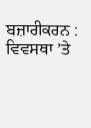ਬਜ਼ਾਰੀਕਰਨ : ਵਿਵਸਥਾ ’ਤੇ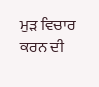ਮੁੜ ਵਿਚਾਰ ਕਰਨ ਦੀ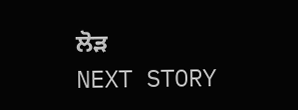ਲੋੜ
NEXT STORY